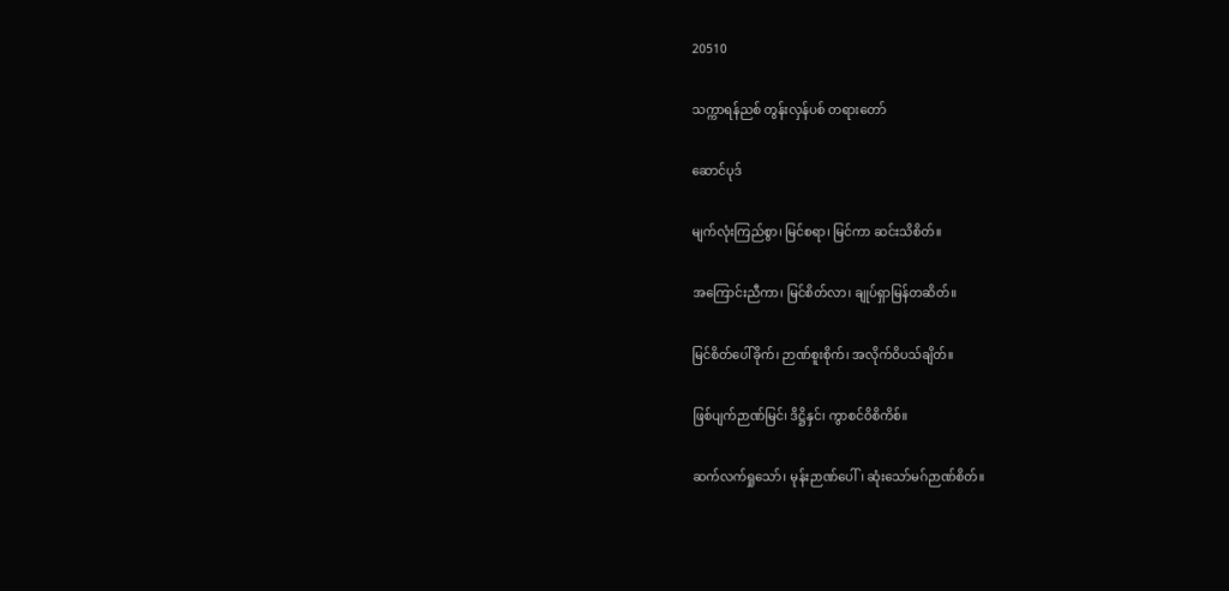20510

သက္ကာရန်ညစ် တွန်းလှန်ပစ် တရားတော်

ဆောင်ပုဒ်

မျက်လုံးကြည်စွာ၊ မြင်စရာ၊ မြင်ကာ ဆင်းသိစိတ်။

အကြောင်းညီကာ၊ မြင်စိတ်လာ၊ ချုပ်ရှာမြန်တဆိတ်။

မြင်စိတ်ပေါ်ခိုက်၊ ဉာဏ်စူးစိုက်၊ အလိုက်ဝိပသ်ချိတ်။

ဖြစ်ပျက်ဉာဏ်မြင်၊ ဒိဋ္ဌိနှင်၊ ကွာစင်ဝိစိကိစ်။

ဆက်လက်ရှုသော်၊ မုန်းဉာဏ်ပေါ်၊ ဆုံးသော်မဂ်ဉာဏ်စိတ်။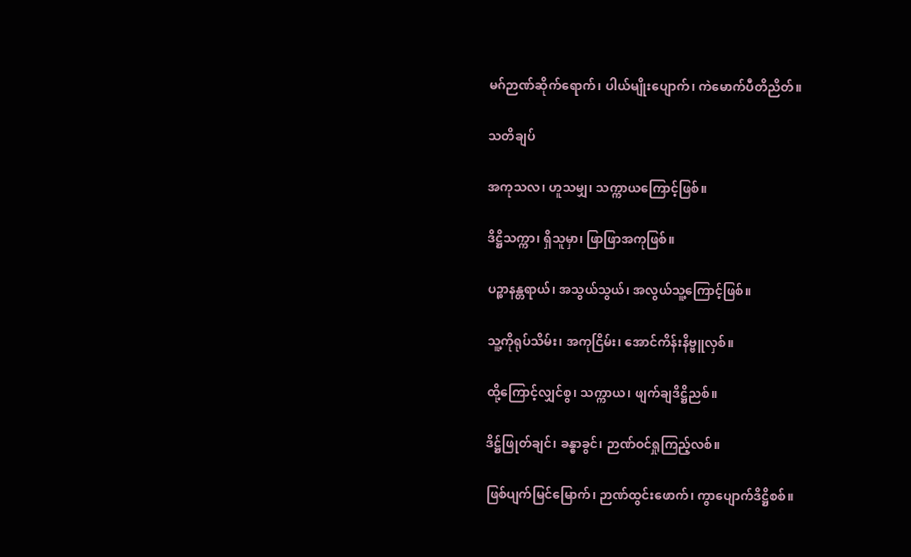မဂ်ဉာဏ်ဆိုက်ရောက်၊ ပါယ်မျိုးပျောက်၊ ကဲမောက်ပီတိညိတ်။

သတိချပ်

အကုသလ၊ ဟူသမျှ၊ သက္ကာယကြောင့်ဖြစ်။

ဒိဋ္ဌိသက္ကာ၊ ရှိသူမှာ၊ ဖြာဖြာအကုဖြစ်။

ပဉ္စာနန္တရာယ်၊ အသွယ်သွယ်၊ အလွယ်သူ့ကြောင့်ဖြစ်။

သူ့ကိုရုပ်သိမ်း၊ အကုငြိမ်း၊ အောင်ကိန်းနိဗ္ဗူလှစ်။

ထို့ကြောင့်လျှင်စွ၊ သက္ကာယ၊ ဖျက်ချဒိဋ္ဌိညစ်။

ဒိဋ္ဌ်ဖြုတ်ချင်၊ ခန္ဓာခွင်၊ ဉာဏ်ဝင်ရှုကြည့်လစ်။

ဖြစ်ပျက်မြင်မြောက်၊ ဉာဏ်ထွင်းဖောက်၊ ကွာပျောက်ဒိဋ္ဌိစစ်။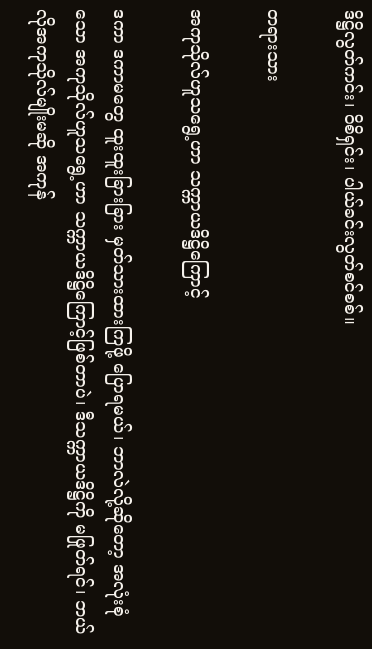ဒိဋ္ဌိလွတ်ကင်း၊ ဝိစိရှင်း၊ ပါယ်ခင်းလွတ်စင်စစ်။

တရားသား

အကုသိုလ်ဟူသရွေ့ဟာ သက္ကာယဒိဋ္ဌိကြောင့်

ဒကာ ဒကာမတွေ ထူးထူးခြားခြား မှတ်သားထားကြဖို့ ပြောရမယ်၊ ဘာလဲလို့ဆိုတော့ အလုံးစုံသော အကုသိုလ်ဟူသရွေ့ဟာ သက္ကာယဒိဋ္ဌိကြောင့်ဖြစ်တာပဲ၊ ဒီသက္ကာယဒိဋ္ဌိကို မဖြုတ်ရင်၊ ဘယ်လိုအကုသိုလ်မျိုးမဆို အကုန်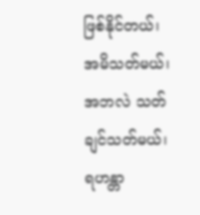ဖြစ်နိုင်တယ်၊ အမိသတ်မယ်၊ အဘလဲ သတ်ချင်သတ်မယ်၊ ရဟန္တာ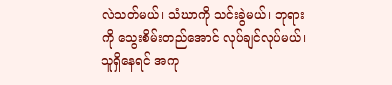လဲသတ်မယ်၊ သံဃာကို သင်းခွဲမယ်၊ ဘုရားကို သွေးစိမ်းတည်အောင် လုပ်ချင်လုပ်မယ်၊ သူရှိနေရင် အကု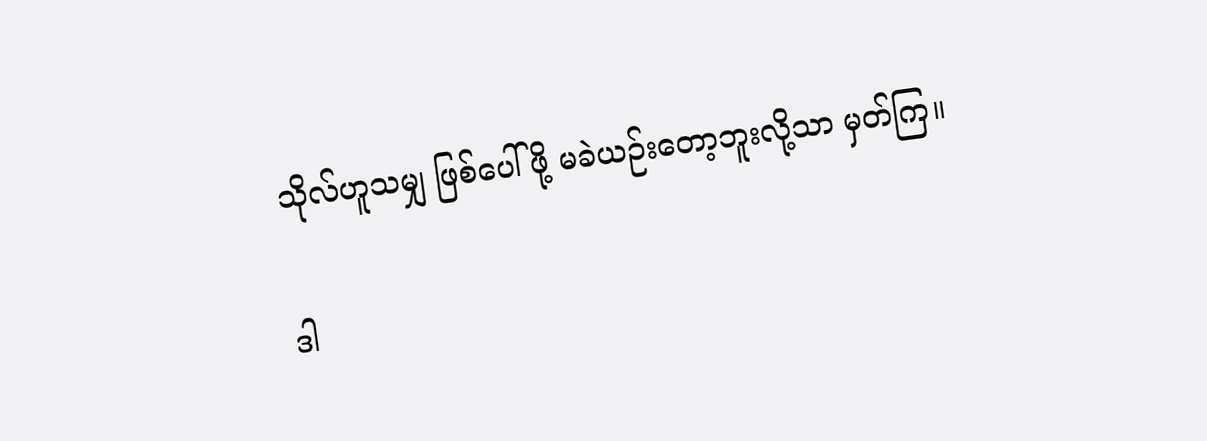သိုလ်ဟူသမျှ ဖြစ်ပေါ်ဖို့ မခဲယဉ်းတော့ဘူးလို့သာ မှတ်ကြ။

ဒါ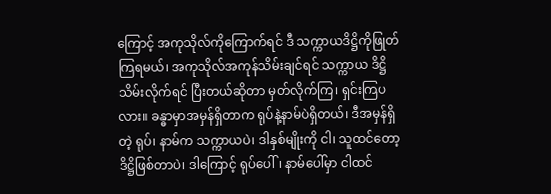ကြောင့် အကုသိုလ်ကိုကြောက်ရင် ဒီ သက္ကာယဒိဋ္ဌိကိုဖြုတ်ကြရမယ်၊ အကုသိုလ်အကုန်သိမ်းချင်ရင် သက္ကာယ ဒိဋ္ဌိသိမ်းလိုက်ရင် ပြီးတယ်ဆိုတာ မှတ်လိုက်ကြ၊ ရှင်းကြပလား။ ခန္ဓာမှာအမှန်ရှိတာက ရုပ်နဲ့နာမ်ပဲရှိတယ်၊ ဒီအမှန်ရှိတဲ့ ရုပ်၊ နာမ်က သက္ကာယပဲ၊ ဒါနှစ်မျိုးကို ငါ၊ သူထင်တော့ ဒိဋ္ဌိဖြစ်တာပဲ၊ ဒါကြောင့် ရုပ်ပေါ်၊ နာမ်ပေါ်မှာ ငါထင်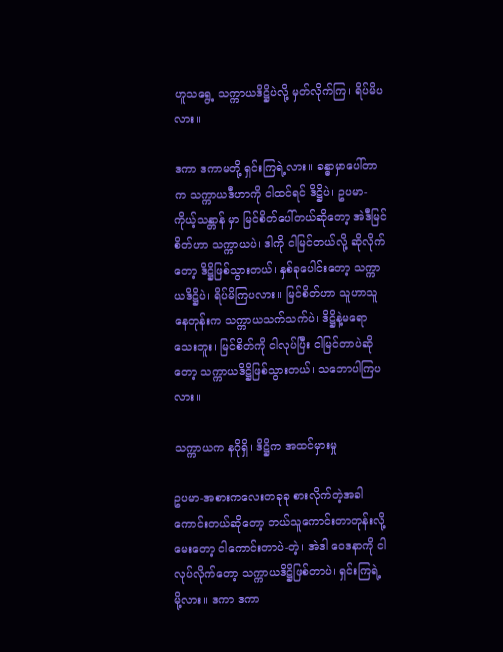ဟူသရွေ့ သက္ကာယဒိဋ္ဌိပဲလို့ မှတ်လိုက်ကြ၊ ရိပ်မိပလား။

ဒကာ ဒကာမတို့ ရှင်းကြရဲ့လား။ ခန္ဓာမှာပေါ်တာက သက္ကာယဒီဟာကို ငါထင်ရင် ဒိဋ္ဌိပဲ၊ ဥပမာ-ကိုယ့်သန္တာန် မှာ မြင်စိတ်ပေါ်တယ်ဆိုတော့ အဲဒီမြင်စိတ်ဟာ သက္ကာယပဲ၊ ဒါကို ငါမြင်တယ်လို့ ဆိုလိုက်တော့ ဒိဋ္ဌိဖြစ်သွားတယ်၊ နှစ်ခုပေါင်းတော့ သက္ကာယဒိဋ္ဌိပဲ၊ ရိပ်မိကြပလား။ မြင်စိတ်ဟာ သူဟာသူနေတုန်းက သက္ကာယသက်သက်ပဲ၊ ဒိဋ္ဌိနဲ့မရော သေးဘူး၊ မြင်စိတ်ကို ငါလုပ်ပြီး ငါမြင်တာပဲဆိုတော့ သက္ကာယဒိဋ္ဌိဖြစ်သွားတယ်၊ သဘောပါကြပလား။

သက္ကာယက နဂိုရှိ၊ ဒိဋ္ဌိက အထင်မှားမှု

ဥပမာ-အစားကလေးတခုခု စားလိုက်တဲ့အခါ ကောင်းတယ်ဆိုတော့ ဘယ်သူကောင်းတာတုန်းလို့မေးတော့ ငါကောင်းတာပဲ-တဲ့၊ အဲဒါ ဝေဒနာကို ငါလုပ်လိုက်တော့ သက္ကာယဒိဋ္ဌိဖြစ်တာပဲ၊ ရှင်းကြရဲ့မို့လား။ ဒကာ ဒကာ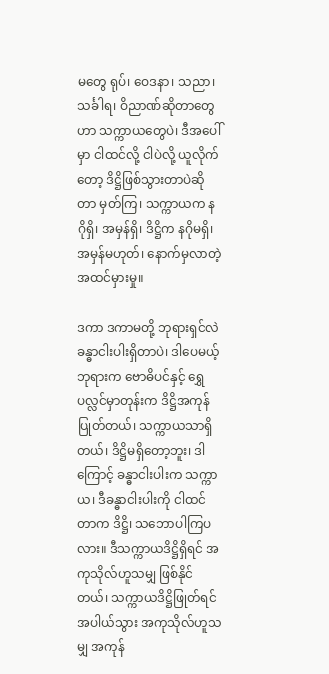မတွေ ရုပ်၊ ဝေဒနာ၊ သညာ၊ သင်္ခါရ၊ ဝိညာဏ်ဆိုတာတွေဟာ သက္ကာယတွေပဲ၊ ဒီအပေါ်မှာ ငါထင်လို့ ငါပဲလို့ ယူလိုက်တော့ ဒိဋ္ဌိဖြစ်သွားတာပဲဆိုတာ မှတ်ကြ၊ သက္ကာယက နဂိုရှိ၊ အမှန်ရှိ၊ ဒိဋ္ဌိက နဂိုမရှိ၊ အမှန်မဟုတ်၊ နောက်မှလာတဲ့ အထင်မှားမှု။

ဒကာ ဒကာမတို့ ဘုရားရှင်လဲ ခန္ဓာငါးပါးရှိတာပဲ၊ ဒါပေမယ့် ဘုရားက ဗောဓိပင်နှင့် ရွှေပလ္လင်မှာတုန်းက ဒိဋ္ဌိအကုန်ပြုတ်တယ်၊ သက္ကာယသာရှိတယ်၊ ဒိဋ္ဌိမရှိတော့ဘူး၊ ဒါကြောင့် ခန္ဓာငါးပါးက သက္ကာယ၊ ဒီခန္ဓာငါးပါးကို ငါထင်တာက ဒိဋ္ဌိ၊ သဘောပါကြပလား။ ဒီသက္ကာယဒိဋ္ဌိရှိရင် အကုသိုလ်ဟူသမျှ ဖြစ်နိုင်တယ်၊ သက္ကာယဒိဋ္ဌိဖြုတ်ရင် အပါယ်သွား အကုသိုလ်ဟူသမျှ အကုန်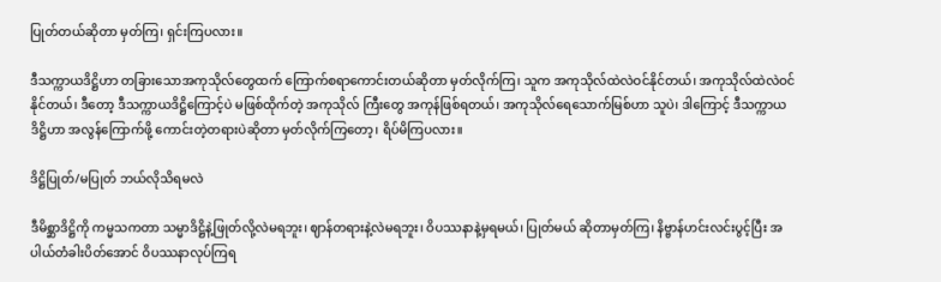ပြုတ်တယ်ဆိုတာ မှတ်ကြ၊ ရှင်းကြပလား။

ဒီသက္ကာယဒိဋ္ဌိဟာ တခြားသောအကုသိုလ်တွေထက် ကြောက်စရာကောင်းတယ်ဆိုတာ မှတ်လိုက်ကြ၊ သူက အကုသိုလ်ထဲလဲဝင်နိုင်တယ်၊ အကုသိုလ်ထဲလဲဝင်နိုင်တယ်၊ ဒီတော့ ဒီသက္ကာယဒိဋ္ဌိကြောင့်ပဲ မဖြစ်ထိုက်တဲ့ အကုသိုလ် ကြီးတွေ အကုန်ဖြစ်ရတယ်၊ အကုသိုလ်ရေသောက်မြစ်ဟာ သူပဲ၊ ဒါကြောင့် ဒီသက္ကာယဒိဋ္ဌိဟာ အလွန်ကြောက်ဖို့ ကောင်းတဲ့တရားပဲဆိုတာ မှတ်လိုက်ကြတော့၊ ရိပ်မိကြပလား။

ဒိဋ္ဌိပြုတ်/မပြုတ် ဘယ်လိုသိရမလဲ

ဒီမိစ္ဆာဒိဋ္ဌိကို ကမ္မသကတာ သမ္မာဒိဋ္ဌိနဲ့ဖြုတ်လို့လဲမရဘူး၊ ဈာန်တရားနဲ့လဲမရဘူး၊ ဝိပဿနာနဲ့မှရမယ်၊ ပြုတ်မယ် ဆိုတာမှတ်ကြ၊ နိဗ္ဗာန်ဟင်းလင်းပွင့်ပြီး အပါယ်တံခါးပိတ်အောင် ဝိပဿနာလုပ်ကြရ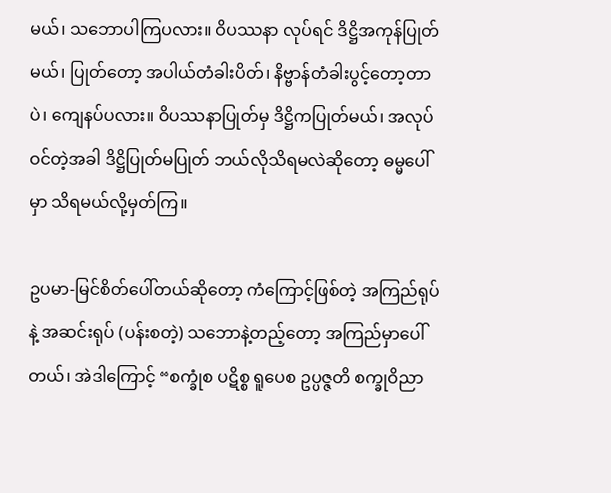မယ်၊ သဘောပါကြပလား။ ဝိပဿနာ လုပ်ရင် ဒိဋ္ဌိအကုန်ပြုတ်မယ်၊ ပြုတ်တော့ အပါယ်တံခါးပိတ်၊ နိဗ္ဗာန်တံခါးပွင့်တော့တာပဲ၊ ကျေနပ်ပလား။ ဝိပဿနာပြုတ်မှ ဒိဋ္ဌိကပြုတ်မယ်၊ အလုပ်ဝင်တဲ့အခါ ဒိဋ္ဌိပြုတ်မပြုတ် ဘယ်လိုသိရမလဲဆိုတော့ ဓမ္မပေါ်မှာ သိရမယ်လို့မှတ်ကြ။

ဥပမာ-မြင်စိတ်ပေါ်တယ်ဆိုတော့ ကံကြောင့်ဖြစ်တဲ့ အကြည်ရုပ်နဲ့ အဆင်းရုပ် (ပန်းစတဲ့) သဘောနဲ့တည့်တော့ အကြည်မှာပေါ်တယ်၊ အဲဒါကြောင့် “စက္ခုံစ ပဋိစ္စ ရူပေစ ဥပ္ပဇ္ဇတိ စက္ခုဝိညာ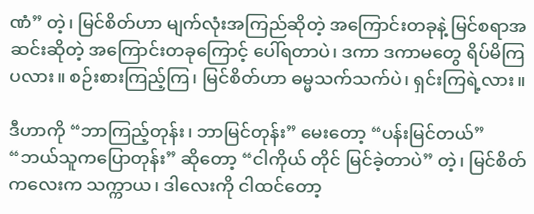ဏံ” တဲ့၊ မြင်စိတ်ဟာ မျက်လုံးအကြည်ဆိုတဲ့ အကြောင်းတခုနဲ့ မြင်စရာအဆင်းဆိုတဲ့ အကြောင်းတခုကြောင့် ပေါ်ရတာပဲ၊ ဒကာ ဒကာမတွေ ရိပ်မိကြပလား။ စဉ်းစားကြည့်ကြ၊ မြင်စိတ်ဟာ ဓမ္မသက်သက်ပဲ၊ ရှင်းကြရဲ့လား။

ဒီဟာကို “ဘာကြည့်တုန်း၊ ဘာမြင်တုန်း” မေးတော့ “ပန်းမြင်တယ်” “ဘယ်သူကပြောတုန်း” ဆိုတော့ “ငါကိုယ် တိုင် မြင်ခဲ့တာပဲ” တဲ့၊ မြင်စိတ်ကလေးက သက္ကာယ၊ ဒါလေးကို ငါထင်တော့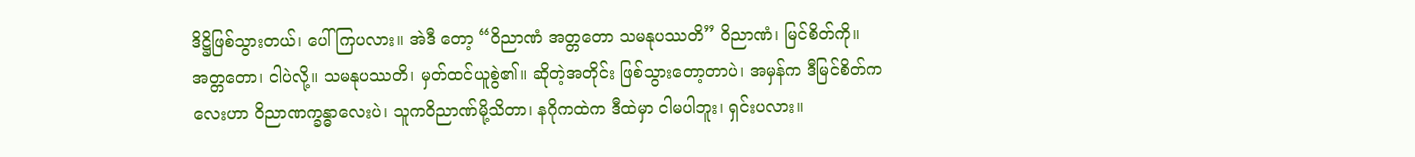ဒိဋ္ဌိဖြစ်သွားတယ်၊ ပေါ်ကြပလား။ အဲဒီ တော့ “ဝိညာဏံ အတ္တတော သမနုပဿတိ” ဝိညာဏံ၊ မြင်စိတ်ကို။ အတ္တတော၊ ငါပဲလို့။ သမနုပဿတိ၊ မှတ်ထင်ယူစွဲ၏။ ဆိုတဲ့အတိုင်း ဖြစ်သွားတော့တာပဲ၊ အမှန်က ဒီမြင်စိတ်ကလေးဟာ ဝိညာဏက္ခန္ဓာလေးပဲ၊ သူကဝိညာဏ်မို့သိတာ၊ နဂိုကထဲက ဒီထဲမှာ ငါမပါဘူး၊ ရှင်းပလား။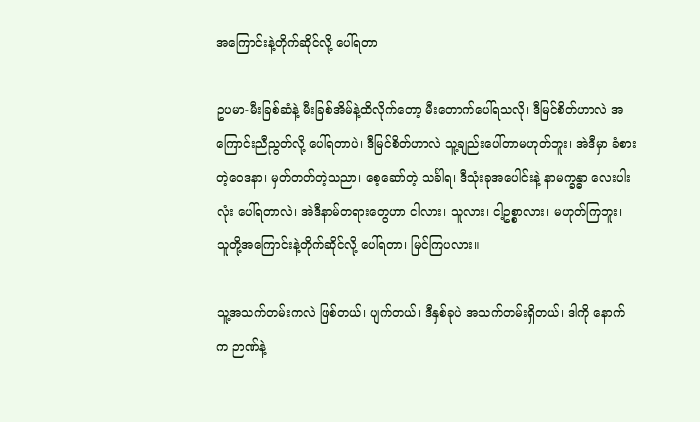အကြောင်းနဲ့တိုက်ဆိုင်လို့ ပေါ်ရတာ

ဥပမာ-မီးခြစ်ဆံနဲ့ မီးခြစ်အိမ်နဲ့ထိလိုက်တော့ မီးတောက်ပေါ်ရသလို၊ ဒီမြင်စိတ်ဟာလဲ အကြောင်းညီညွတ်လို့ ပေါ်ရတာပဲ၊ ဒီမြင်စိတ်ဟာလဲ သူ့ချည်းပေါ်တာမဟုတ်ဘူး၊ အဲဒီမှာ ခံစားတဲ့ဝေဒနာ၊ မှတ်တတ်တဲ့သညာ၊ စေ့ဆော်တဲ့ သင်္ခါရ၊ ဒီသုံးခုအပေါင်းနဲ့ နာမက္ခန္ဓာ လေးပါးလုံး ပေါ်ရတာလဲ၊ အဲဒီနာမ်တရားတွေဟာ ငါလား၊ သူလား၊ ငါ့ဥစ္စာလား၊ မဟုတ်ကြဘူး၊ သူတို့အကြောင်းနဲ့တိုက်ဆိုင်လို့ ပေါ်ရတာ၊ မြင်ကြပလား။

သူ့အသက်တမ်းကလဲ ဖြစ်တယ်၊ ပျက်တယ်၊ ဒီနှစ်ခုပဲ အသက်တမ်းရှိတယ်၊ ဒါကို နောက်က ဉာဏ်နဲ့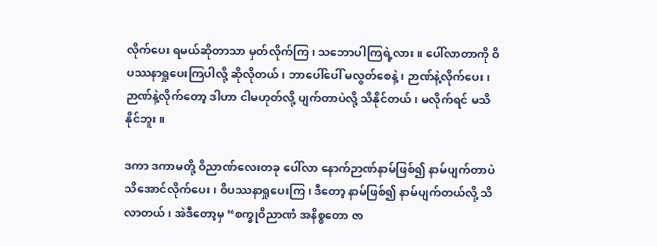လိုက်ပေး ရမယ်ဆိုတာသာ မှတ်လိုက်ကြ၊ သဘောပါကြရဲ့လား။ ပေါ်လာတာကို ဝိပဿနာရှုပေးကြပါလို့ ဆိုလိုတယ်၊ ဘာပေါ်ပေါ် မလွတ်စေနဲ့၊ ဉာဏ်နဲ့လိုက်ပေး၊ ဉာဏ်နဲ့လိုက်တော့ ဒါဟာ ငါမဟုတ်လို့ ပျက်တာပဲလို့ သိနိုင်တယ်၊ မလိုက်ရင် မသိနိုင်ဘူး။

ဒကာ ဒကာမတို့ ဝိညာဏ်လေးတခု ပေါ်လာ နောက်ဉာဏ်နာမ်ဖြစ်၍ နာမ်ပျက်တာပဲ သိအောင်လိုက်ပေး၊ ဝိပဿနာရှုပေးကြ၊ ဒီတော့ နာမ်ဖြစ်၍ နာမ်ပျက်တယ်လို့ သိလာတယ်၊ အဲဒီတော့မှ “စက္ခုဝိညာဏံ အနိစ္စတော ဇာ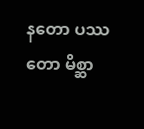နတော ပဿတော မိစ္ဆာ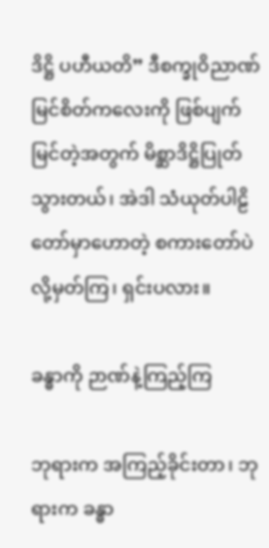ဒိဋ္ဌိ ပဟီယတိ” ဒီစက္ခုဝိညာဏ် မြင်စိတ်ကလေးကို ဖြစ်ပျက်မြင်တဲ့အတွက် မိစ္ဆာဒိဋ္ဌိပြုတ် သွားတယ်၊ အဲဒါ သံယုတ်ပါဠိတော်မှာဟောတဲ့ စကားတော်ပဲလို့မှတ်ကြ၊ ရှင်းပလား။

ခန္ဓာကို ဉာဏ်နဲ့ကြည့်ကြ

ဘုရားက အကြည့်ခိုင်းတာ၊ ဘုရားက ခန္ဓာ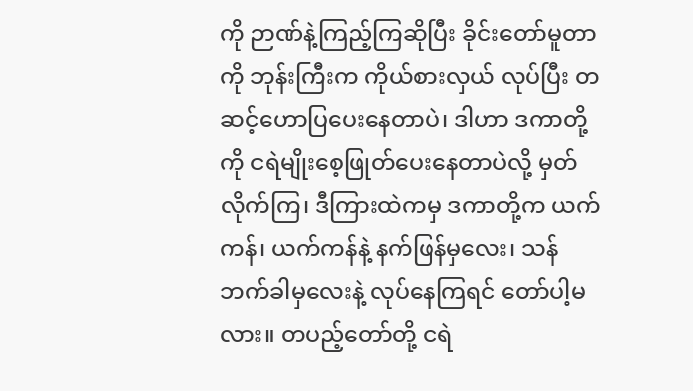ကို ဉာဏ်နဲ့ကြည့်ကြဆိုပြီး ခိုင်းတော်မူတာကို ဘုန်းကြီးက ကိုယ်စားလှယ် လုပ်ပြီး တဆင့်ဟောပြပေးနေတာပဲ၊ ဒါဟာ ဒကာတို့ကို ငရဲမျိုးစေ့ဖြုတ်ပေးနေတာပဲလို့ မှတ်လိုက်ကြ၊ ဒီကြားထဲကမှ ဒကာတို့က ယက်ကန်၊ ယက်ကန်နဲ့ နက်ဖြန်မှလေး၊ သန်ဘက်ခါမှလေးနဲ့ လုပ်နေကြရင် တော်ပါ့မလား။ တပည့်တော်တို့ ငရဲ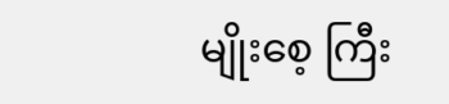မျိုးစေ့ ကြီး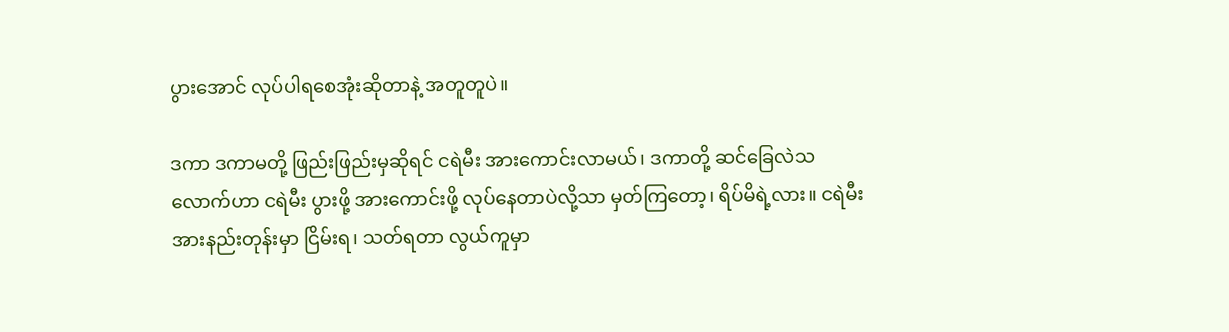ပွားအောင် လုပ်ပါရစေအုံးဆိုတာနဲ့ အတူတူပဲ။

ဒကာ ဒကာမတို့ ဖြည်းဖြည်းမှဆိုရင် ငရဲမီး အားကောင်းလာမယ်၊ ဒကာတို့ ဆင်ခြေလဲသလောက်ဟာ ငရဲမီး ပွားဖို့ အားကောင်းဖို့ လုပ်နေတာပဲလို့သာ မှတ်ကြတော့၊ ရိပ်မိရဲ့လား။ ငရဲမီးအားနည်းတုန်းမှာ ငြိမ်းရ၊ သတ်ရတာ လွယ်ကူမှာ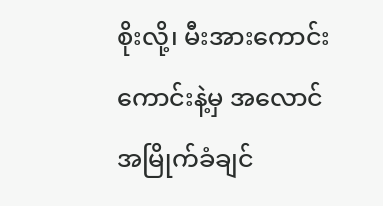စိုးလို့၊ မီးအားကောင်းကောင်းနဲ့မှ အလောင်အမြိုက်ခံချင်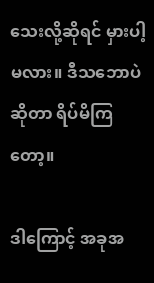သေးလို့ဆိုရင် မှားပါ့မလား။ ဒီသဘောပဲဆိုတာ ရိပ်မိကြတော့။

ဒါကြောင့် အခုအ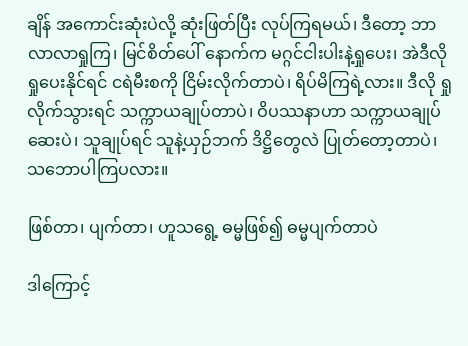ချိန် အကောင်းဆုံးပဲလို့ ဆုံးဖြတ်ပြီး လုပ်ကြရမယ်၊ ဒီတော့ ဘာလာလာရှုကြ၊ မြင်စိတ်ပေါ် နောက်က မဂ္ဂင်ငါးပါးနဲ့ရှုပေး၊ အဲဒီလို ရှုပေးနိုင်ရင် ငရဲမီးစကို ငြိမ်းလိုက်တာပဲ၊ ရိပ်မိကြရဲ့လား။ ဒီလို ရှုလိုက်သွားရင် သက္ကာယချုပ်တာပဲ၊ ဝိပဿနာဟာ သက္ကာယချုပ်ဆေးပဲ၊ သူချုပ်ရင် သူနဲ့ယှဉ်ဘက် ဒိဋ္ဌိတွေလဲ ပြုတ်တော့တာပဲ၊ သဘောပါကြပလား။

ဖြစ်တာ၊ ပျက်တာ၊ ဟူသရွေ့ ဓမ္မဖြစ်၍ ဓမ္မပျက်တာပဲ

ဒါကြောင့်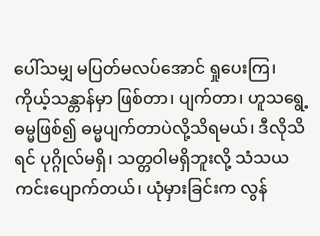ပေါ်သမျှ မပြတ်မလပ်အောင် ရှုပေးကြ၊ ကိုယ့်သန္တာန်မှာ ဖြစ်တာ၊ ပျက်တာ၊ ဟူသရွေ့ ဓမ္မဖြစ်၍ ဓမ္မပျက်တာပဲလို့သိရမယ်၊ ဒီလိုသိရင် ပုဂ္ဂိုလ်မရှိ၊ သတ္တဝါမရှိဘူးလို့ သံသယကင်းပျောက်တယ်၊ ယုံမှားခြင်းက လွန်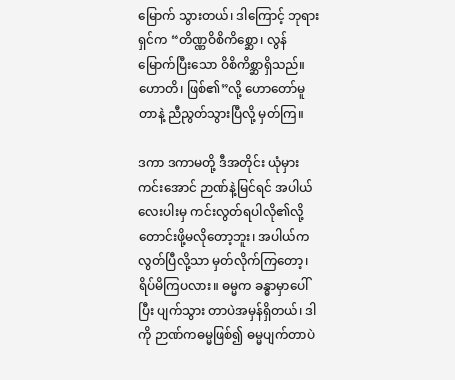မြောက် သွားတယ်၊ ဒါကြောင့် ဘုရားရှင်က “တိဏ္ဏဝိစိကိစ္ဆော၊ လွန်မြောက်ပြီးသော ဝိစိကိစ္ဆာရှိသည်။ ဟောတိ၊ ဖြစ်၏”လို့ ဟောတော်မူတာနဲ့ ညီညွတ်သွားပြီလို့ မှတ်ကြ။

ဒကာ ဒကာမတို့ ဒီအတိုင်း ယုံမှားကင်းအောင် ဉာဏ်နဲ့မြင်ရင် အပါယ်လေးပါးမှ ကင်းလွတ်ရပါလို၏လို့ တောင်းဖို့မလိုတော့ဘူး၊ အပါယ်က လွတ်ပြီလို့သာ မှတ်လိုက်ကြတော့၊ ရိပ်မိကြပလား။ ဓမ္မက ခန္ဓာမှာပေါ်ပြီး ပျက်သွား တာပဲအမှန်ရှိတယ်၊ ဒါကို ဉာဏ်ကဓမ္မဖြစ်၍ ဓမ္မပျက်တာပဲ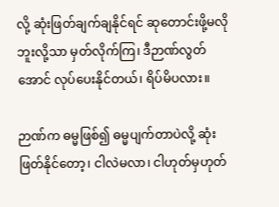လို့ ဆုံးဖြတ်ချက်ချနိုင်ရင် ဆုတောင်းဖို့မလိုဘူးလို့သာ မှတ်လိုက်ကြ၊ ဒီဉာဏ်လွတ်အောင် လုပ်ပေးနိုင်တယ်၊ ရိပ်မိပလား။

ဉာဏ်က ဓမ္မဖြစ်၍ ဓမ္မပျက်တာပဲလို့ ဆုံးဖြတ်နိုင်တော့၊ ငါလဲမလာ၊ ငါဟုတ်မှဟုတ်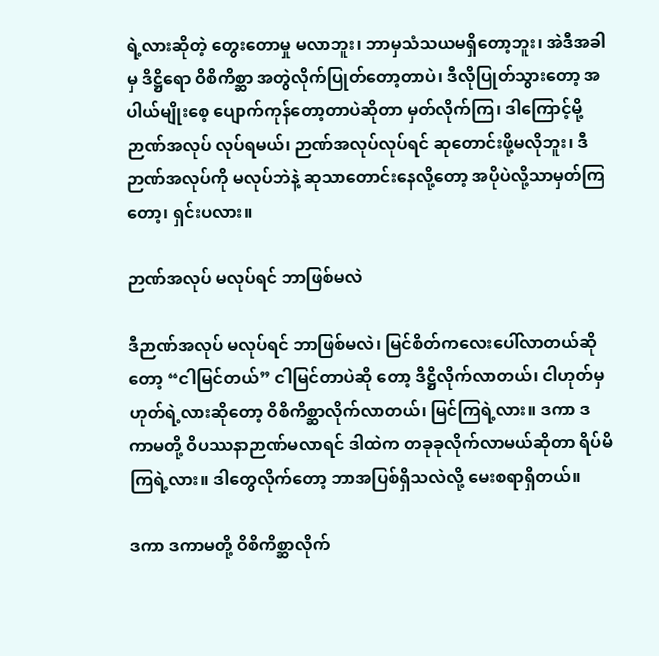ရဲ့လားဆိုတဲ့ တွေးတောမှု မလာဘူး၊ ဘာမှသံသယမရှိတော့ဘူး၊ အဲဒီအခါမှ ဒိဋ္ဌိရော ဝိစိကိစ္ဆာ အတွဲလိုက်ပြုတ်တော့တာပဲ၊ ဒီလိုပြုတ်သွားတော့ အပါယ်မျိုးစေ့ ပျောက်ကုန်တော့တာပဲဆိုတာ မှတ်လိုက်ကြ၊ ဒါကြောင့်မို့ ဉာဏ်အလုပ် လုပ်ရမယ်၊ ဉာဏ်အလုပ်လုပ်ရင် ဆုတောင်းဖို့မလိုဘူး၊ ဒီဉာဏ်အလုပ်ကို မလုပ်ဘဲနဲ့ ဆုသာတောင်းနေလို့တော့ အပိုပဲလို့သာမှတ်ကြတော့၊ ရှင်းပလား။

ဉာဏ်အလုပ် မလုပ်ရင် ဘာဖြစ်မလဲ

ဒီဉာဏ်အလုပ် မလုပ်ရင် ဘာဖြစ်မလဲ၊ မြင်စိတ်ကလေးပေါ်လာတယ်ဆိုတော့ “ငါမြင်တယ်” ငါမြင်တာပဲဆို တော့ ဒိဋ္ဌိလိုက်လာတယ်၊ ငါဟုတ်မှဟုတ်ရဲ့လားဆိုတော့ ဝိစိကိစ္ဆာလိုက်လာတယ်၊ မြင်ကြရဲ့လား။ ဒကာ ဒကာမတို့ ဝိပဿနာဉာဏ်မလာရင် ဒါထဲက တခုခုလိုက်လာမယ်ဆိုတာ ရိပ်မိကြရဲ့လား။ ဒါတွေလိုက်တော့ ဘာအပြစ်ရှိသလဲလို့ မေးစရာရှိတယ်။

ဒကာ ဒကာမတို့ ဝိစိကိစ္ဆာလိုက်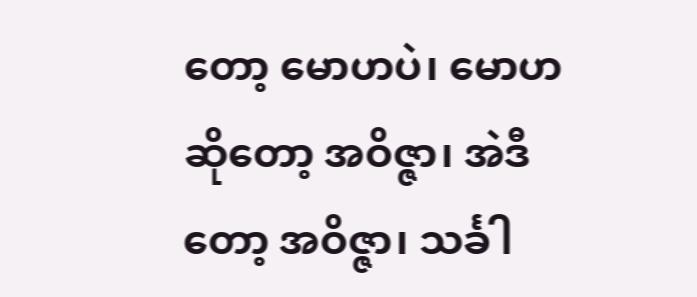တော့ မောဟပဲ၊ မောဟဆိုတော့ အဝိဇ္ဇာ၊ အဲဒီတော့ အဝိဇ္ဇာ၊ သင်္ခါ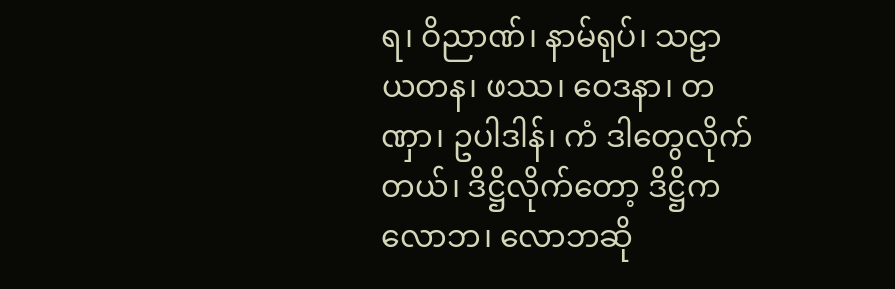ရ၊ ဝိညာဏ်၊ နာမ်ရုပ်၊ သဠာယတန၊ ဖဿ၊ ဝေဒနာ၊ တဏှာ၊ ဥပါဒါန်၊ ကံ ဒါတွေလိုက်တယ်၊ ဒိဋ္ဌိလိုက်တော့ ဒိဋ္ဌိက လောဘ၊ လောဘဆို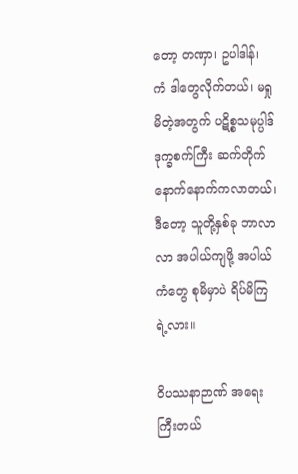တော့ တဏှာ၊ ဥပါဒါန်၊ ကံ ဒါတွေလိုက်တယ်၊ မရှုမိတဲ့အတွက် ပဋိစ္စသမုပ္ပါဒ် ဒုက္ခစက်ကြီး ဆက်တိုက် နောက်နောက်ကလာတယ်၊ ဒီတော့ သူတို့နှစ်ခု ဘာလာလာ အပါယ်ကျဖို့ အပါယ်ကံတွေ စုမိမှာပဲ ရိပ်မိကြရဲ့လား။

ဝိပဿနာဉာဏ် အရေးကြီးတယ်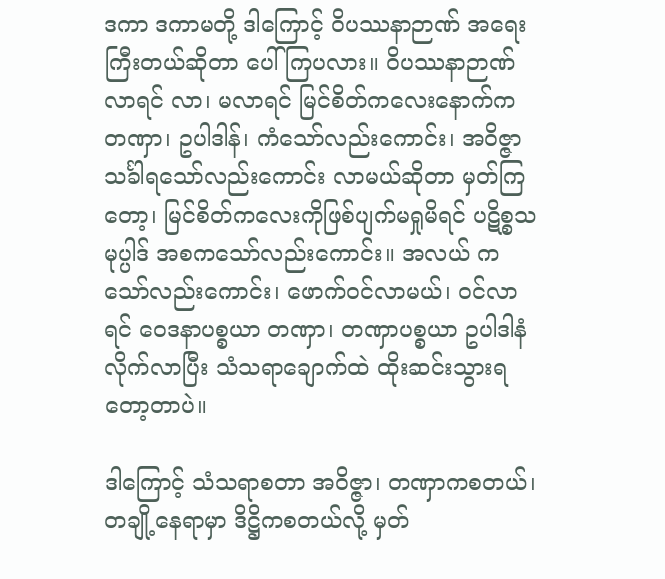ဒကာ ဒကာမတို့ ဒါကြောင့် ဝိပဿနာဉာဏ် အရေးကြီးတယ်ဆိုတာ ပေါ်ကြပလား။ ဝိပဿနာဉာဏ် လာရင် လာ၊ မလာရင် မြင်စိတ်ကလေးနောက်က တဏှာ၊ ဥပါဒါန်၊ ကံသော်လည်းကောင်း၊ အဝိဇ္ဇာသင်္ခါရသော်လည်းကောင်း လာမယ်ဆိုတာ မှတ်ကြတော့၊ မြင်စိတ်ကလေးကိုဖြစ်ပျက်မရှုမိရင် ပဋိစ္စသမုပ္ပါဒ် အစကသော်လည်းကောင်း။ အလယ် ကသော်လည်းကောင်း၊ ဖောက်ဝင်လာမယ်၊ ဝင်လာရင် ဝေဒနာပစ္စယာ တဏှာ၊ တဏှာပစ္စယာ ဥပါဒါနံ လိုက်လာပြီး သံသရာချောက်ထဲ ထိုးဆင်းသွားရတော့တာပဲ။

ဒါကြောင့် သံသရာစတာ အဝိဇ္ဇာ၊ တဏှာကစတယ်၊ တချို့နေရာမှာ ဒိဋ္ဌိကစတယ်လို့ မှတ်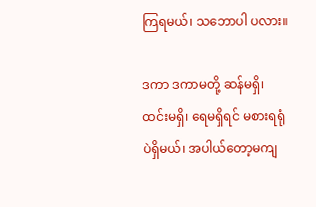ကြရမယ်၊ သဘောပါ ပလား။

ဒကာ ဒကာမတို့ ဆန်မရှိ၊ ထင်းမရှိ၊ ရေမရှိရင် မစားရရုံပဲရှိမယ်၊ အပါယ်တော့မကျ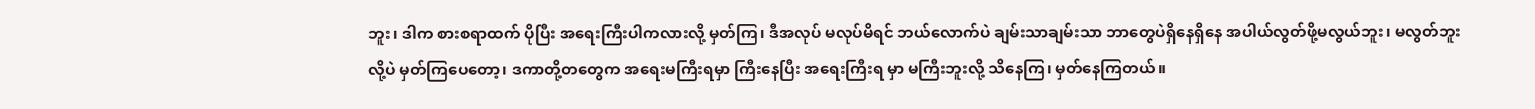ဘူး၊ ဒါက စားစရာထက် ပိုပြီး အရေးကြီးပါကလားလို့ မှတ်ကြ၊ ဒီအလုပ် မလုပ်မိရင် ဘယ်လောက်ပဲ ချမ်းသာချမ်းသာ ဘာတွေပဲရှိနေရှိနေ အပါယ်လွတ်ဖို့မလွယ်ဘူး၊ မလွတ်ဘူးလို့ပဲ မှတ်ကြပေတော့၊ ဒကာတို့တတွေက အရေးမကြီးရမှာ ကြီးနေပြီး အရေးကြီးရ မှာ မကြီးဘူးလို့ သိနေကြ၊ မှတ်နေကြတယ်။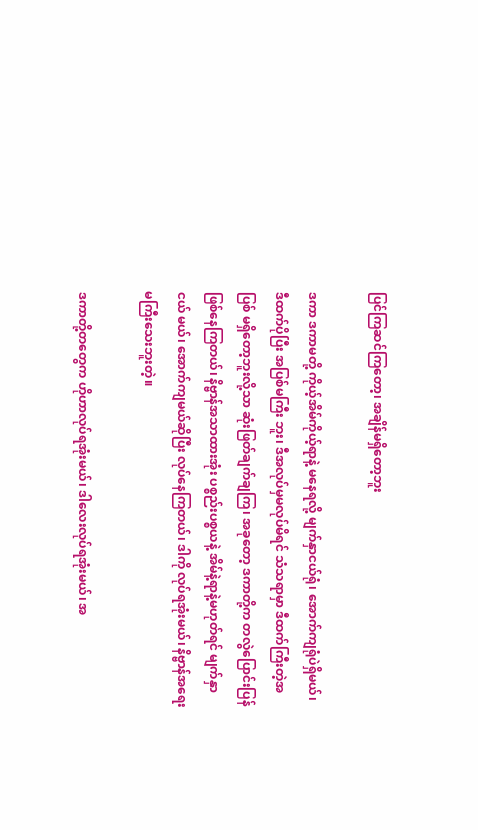ပြင်ကြဆင်ကြတော့၊ အချိန်မရှိတော့ဘူး

ဒကာ ဒကာမတို့ ကိုယ့်အိမ်ကိုယ့်ရာနဲ့ မနေရလို့ မျက်နှာငယ်ရုံ၊ အောက်ကျရုံပဲရှိမယ်၊ ဒီထက်ပိုပြီး အပြစ်မကြီး ဘူး၊ ဒီအလုပ်မှမလုပ်မိရင် သံသရာမှာ ဒီထက်ကြီးတဲ့အပြစ် မရှိတော့ဘူးလို့သာ ဆုံးဖြတ်ချက်ချကြ၊ အခုတော့ ဒကာတို့က တလွဲပြောင်းပြန်ဖြစ်နေကြတယ်၊ နိဗ္ဗာန်အသာထားအုံး ပစ္စည်းပစ္စယနဲ့ အိမ်နဲ့ရာနဲ့မဟုတ်ရင် မျက်နှာငယ် မယ်၊ အောက်ကျမယ်ဆိုပြီး လုပ်နေကြတယ်၊ ဒါကို လုပ်ရအုံးမယ်၊ နိဗ္ဗာန်အရေးမကြီးသေးဘူးတဲ့။

ဒကာတို့တတွေက ဟိုဟာလုပ်ရအုံးမယ်၊ ဒါလေးလုပ်ရအုံးမယ်၊ အ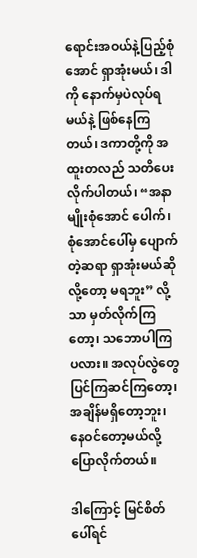ရောင်းအဝယ်နဲ့ပြည့်စုံအောင် ရှာအုံးမယ်၊ ဒါကို နောက်မှပဲလုပ်ရမယ်နဲ့ ဖြစ်နေကြတယ်၊ ဒကာတို့ကို အထူးတလည် သတိပေးလိုက်ပါတယ်၊ “အနာမျိုးစုံအောင် ပေါက်၊ စုံအောင်ပေါ်မှ ပျောက်တဲ့ဆရာ ရှာအုံးမယ်ဆိုလို့တော့ မရဘူး” လို့သာ မှတ်လိုက်ကြတော့၊ သဘောပါကြပလား။ အလုပ်လွဲတွေ ပြင်ကြဆင်ကြတော့၊ အချိန်မရှိတော့ဘူး၊ နေဝင်တော့မယ်လို့ ပြောလိုက်တယ်။

ဒါကြောင့် မြင်စိတ်ပေါ်ရင်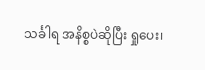သင်္ခါရ အနိစ္စပဲဆိုပြီး ရှုပေး၊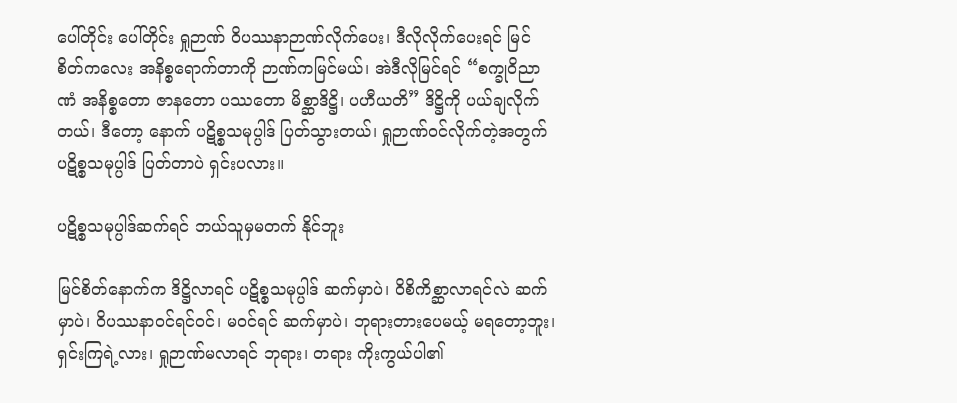ပေါ်တိုင်း ပေါ်တိုင်း ရှုဉာဏ် ဝိပဿနာဉာဏ်လိုက်ပေး၊ ဒီလိုလိုက်ပေးရင် မြင်စိတ်ကလေး အနိစ္စရောက်တာကို ဉာဏ်ကမြင်မယ်၊ အဲဒီလိုမြင်ရင် “စက္ခုဝိညာဏံ အနိစ္စတော ဇာနတော ပဿတော မိစ္ဆာဒိဋ္ဌိ၊ ပဟီယတိ” ဒိဋ္ဌိကို ပယ်ချလိုက်တယ်၊ ဒီတော့ နောက် ပဋိစ္စသမုပ္ပါဒ် ပြတ်သွားတယ်၊ ရှုဉာဏ်ဝင်လိုက်တဲ့အတွက် ပဋိစ္စသမုပ္ပါဒ် ပြတ်တာပဲ ရှင်းပလား။

ပဋိစ္စသမုပ္ပါဒ်ဆက်ရင် ဘယ်သူမှမတက် နိုင်ဘူး

မြင်စိတ်နောက်က ဒိဋ္ဌိလာရင် ပဋိစ္စသမုပ္ပါဒ် ဆက်မှာပဲ၊ ဝိစိကိစ္ဆာလာရင်လဲ ဆက်မှာပဲ၊ ဝိပဿနာဝင်ရင်ဝင်၊ မဝင်ရင် ဆက်မှာပဲ၊ ဘုရားတားပေမယ့် မရတော့ဘူး၊ ရှင်းကြရဲ့လား၊ ရှုဉာဏ်မလာရင် ဘုရား၊ တရား ကိုးကွယ်ပါ၏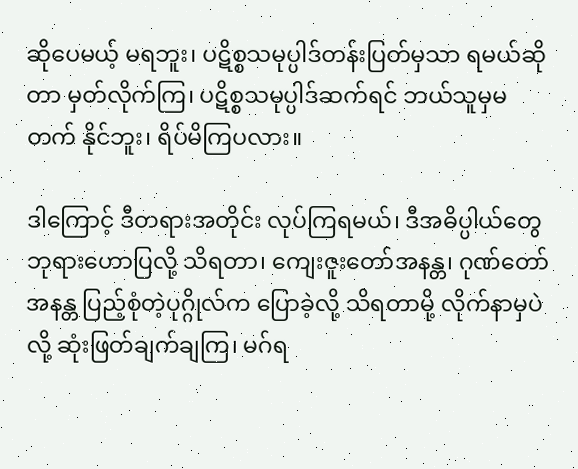ဆိုပေမယ့် မရဘူး၊ ပဋိစ္စသမုပ္ပါဒ်တန်းပြတ်မှသာ ရမယ်ဆိုတာ မှတ်လိုက်ကြ၊ ပဋိစ္စသမုပ္ပါဒ်ဆက်ရင် ဘယ်သူမှမတက် နိုင်ဘူး၊ ရိပ်မိကြပလား။

ဒါကြောင့် ဒီတရားအတိုင်း လုပ်ကြရမယ်၊ ဒီအဓိပ္ပါယ်တွေ ဘုရားဟောပြလို့ သိရတာ၊ ကျေးဇူးတော်အနန္တ၊ ဂုဏ်တော်အနန္တ ပြည့်စုံတဲ့ပုဂ္ဂိုလ်က ပြောခဲ့လို့ သိရတာမို့ လိုက်နာမှပဲလို့ ဆုံးဖြတ်ချက်ချကြ၊ မဂ်ရ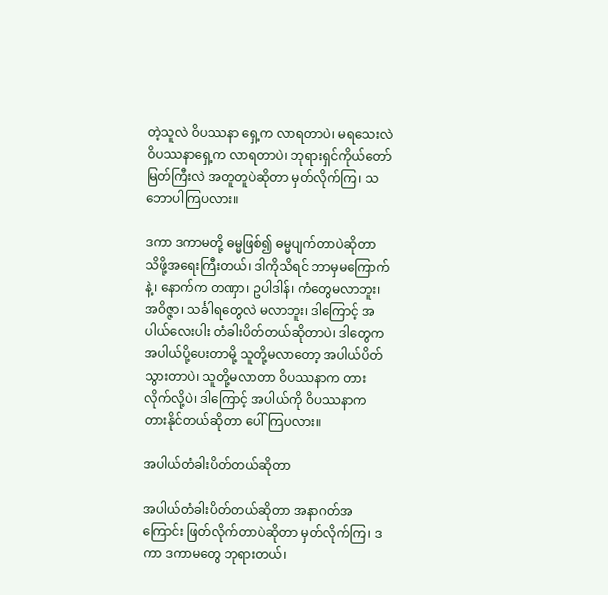တဲ့သူလဲ ဝိပဿနာ ရှေ့က လာရတာပဲ၊ မရသေးလဲ ဝိပဿနာရှေ့က လာရတာပဲ၊ ဘုရားရှင်ကိုယ်တော်မြတ်ကြီးလဲ အတူတူပဲဆိုတာ မှတ်လိုက်ကြ၊ သဘောပါကြပလား။

ဒကာ ဒကာမတို့ ဓမ္မဖြစ်၍ ဓမ္မပျက်တာပဲဆိုတာ သိဖို့အရေးကြီးတယ်၊ ဒါကိုသိရင် ဘာမှမကြောက်နဲ့၊ နောက်က တဏှာ၊ ဥပါဒါန်၊ ကံတွေမလာဘူး၊ အဝိဇ္ဇာ၊ သင်္ခါရတွေလဲ မလာဘူး၊ ဒါကြောင့် အပါယ်လေးပါး တံခါးပိတ်တယ်ဆိုတာပဲ၊ ဒါတွေက အပါယ်ပို့ပေးတာမို့ သူတို့မလာတော့ အပါယ်ပိတ်သွားတာပဲ၊ သူတို့မလာတာ ဝိပဿနာက တားလိုက်လို့ပဲ၊ ဒါကြောင့် အပါယ်ကို ဝိပဿနာက တားနိုင်တယ်ဆိုတာ ပေါ်ကြပလား။

အပါယ်တံခါးပိတ်တယ်ဆိုတာ

အပါယ်တံခါးပိတ်တယ်ဆိုတာ အနာဂတ်အကြောင်း ဖြတ်လိုက်တာပဲဆိုတာ မှတ်လိုက်ကြ၊ ဒကာ ဒကာမတွေ ဘုရားတယ်၊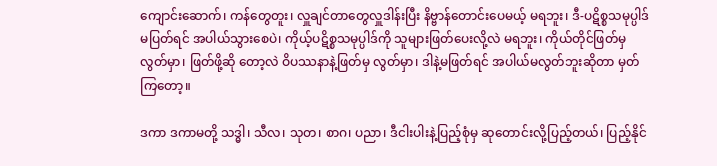ကျောင်းဆောက်၊ ကန်တွေတူး၊ လှူချင်တာတွေလှူဒါန်းပြီး နိဗ္ဗာန်တောင်းပေမယ့် မရဘူး၊ ဒီ-ပဋိစ္စသမုပ္ပါဒ် မပြတ်ရင် အပါယ်သွားစေပဲ၊ ကိုယ့်ပဋိစ္စသမုပ္ပါဒ်ကို သူများဖြတ်ပေးလို့လဲ မရဘူး၊ ကိုယ်တိုင်ဖြတ်မှလွတ်မှာ၊ ဖြတ်ဖို့ဆို တော့လဲ ဝိပဿနာနဲ့ဖြတ်မှ လွတ်မှာ၊ ဒါနဲ့မဖြတ်ရင် အပါယ်မလွတ်ဘူးဆိုတာ မှတ်ကြတော့။

ဒကာ ဒကာမတို့ သဒ္ဓါ၊ သီလ၊ သုတ၊ စာဂ၊ ပညာ၊ ဒီငါးပါးနဲ့ပြည့်စုံမှ ဆုတောင်းလို့ပြည့်တယ်၊ ပြည့်နိုင်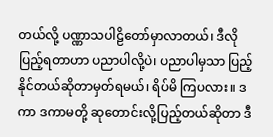တယ်လို့ ပဏ္ဏာသပါဠိတော်မှာလာတယ်၊ ဒီလိုပြည့်ရတာဟာ ပညာပါလို့ပဲ၊ ပညာပါမှသာ ပြည့်နိုင်တယ်ဆိုတာမှတ်ရမယ်၊ ရိပ်မိ ကြပလား။ ဒကာ ဒကာမတို့ ဆုတောင်းလို့ပြည့်တယ်ဆိုတာ ဒီ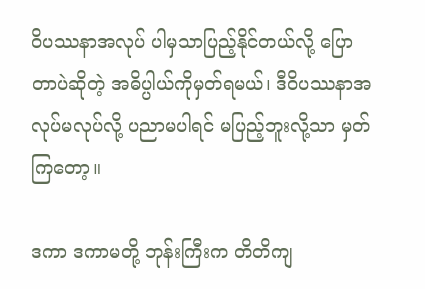ဝိပဿနာအလုပ် ပါမှသာပြည့်နိုင်တယ်လို့ ပြောတာပဲဆိုတဲ့ အဓိပ္ပါယ်ကိုမှတ်ရမယ်၊ ဒီဝိပဿနာအလုပ်မလုပ်လို့ ပညာမပါရင် မပြည့်ဘူးလို့သာ မှတ်ကြတော့။

ဒကာ ဒကာမတို့ ဘုန်းကြီးက တိတိကျ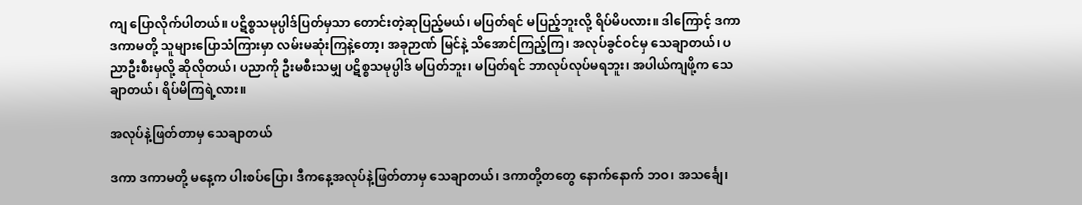ကျ ပြောလိုက်ပါတယ်။ ပဋိစ္စသမုပ္ပါဒ်ပြတ်မှသာ တောင်းတဲ့ဆုပြည့်မယ်၊ မပြတ်ရင် မပြည့်ဘူးလို့ ရိပ်မိပလား။ ဒါကြောင့် ဒကာ ဒကာမတို့ သူများပြောသံကြားမှာ လမ်းမဆုံးကြနဲ့တော့၊ အခုဉာဏ် မြင်နဲ့ သိအောင်ကြည့်ကြ၊ အလုပ်ခွင်ဝင်မှ သေချာတယ်၊ ပညာဦးစီးမှလို့ ဆိုလိုတယ်၊ ပညာကို ဦးမစီးသမျှ ပဋိစ္စသမုပ္ပါဒ် မပြတ်ဘူး၊ မပြတ်ရင် ဘာလုပ်လုပ်မရဘူး၊ အပါယ်ကျဖို့က သေချာတယ်၊ ရိပ်မိကြရဲ့လား။

အလုပ်နဲ့ဖြတ်တာမှ သေချာတယ်

ဒကာ ဒကာမတို့ မနေ့က ပါးစပ်ပြော၊ ဒီကနေ့အလုပ်နဲ့ဖြတ်တာမှ သေချာတယ်၊ ဒကာတို့တတွေ နောက်နောက် ဘဝ၊ အသင်္ချေ၊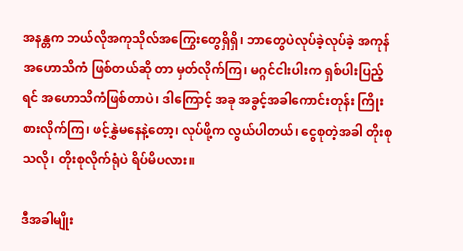အနန္တက ဘယ်လိုအကုသိုလ်အကြွေးတွေရှိရှိ၊ ဘာတွေပဲလုပ်ခဲ့လုပ်ခဲ့ အကုန် အဟောသိကံ ဖြစ်တယ်ဆို တာ မှတ်လိုက်ကြ၊ မဂ္ဂင်ငါးပါးက ရှစ်ပါးပြည့်ရင် အဟောသိကံဖြစ်တာပဲ၊ ဒါကြောင့် အခု အခွင့်အခါကောင်းတုန်း ကြိုးစားလိုက်ကြ၊ ဖင့်နွှဲမနေနဲ့တော့၊ လုပ်ဖို့က လွယ်ပါတယ်၊ ငွေစုတဲ့အခါ တိုးစုသလို၊ တိုးစုလိုက်ရုံပဲ ရိပ်မိပလား။

ဒီအခါမျိုး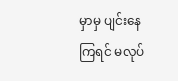မှာမှ ပျင်းနေကြရင် မလုပ်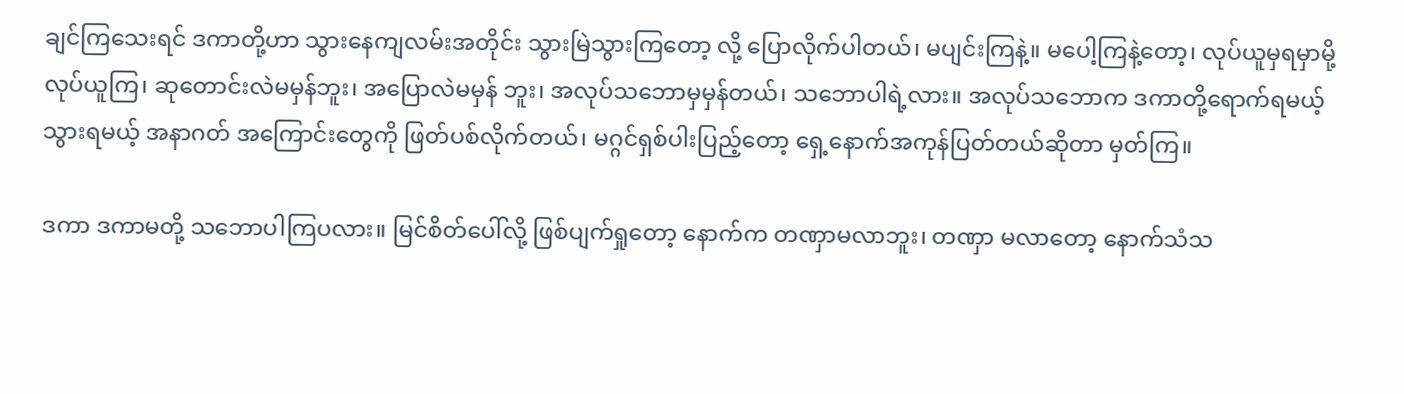ချင်ကြသေးရင် ဒကာတို့ဟာ သွားနေကျလမ်းအတိုင်း သွားမြဲသွားကြတော့ လို့ ပြောလိုက်ပါတယ်၊ မပျင်းကြနဲ့။ မပေါ့ကြနဲ့တော့၊ လုပ်ယူမှရမှာမို့ လုပ်ယူကြ၊ ဆုတောင်းလဲမမှန်ဘူး၊ အပြောလဲမမှန် ဘူး၊ အလုပ်သဘောမှမှန်တယ်၊ သဘောပါရဲ့လား။ အလုပ်သဘောက ဒကာတို့ရောက်ရမယ့် သွားရမယ့် အနာဂတ် အကြောင်းတွေကို ဖြတ်ပစ်လိုက်တယ်၊ မဂ္ဂင်ရှစ်ပါးပြည့်တော့ ရှေ့နောက်အကုန်ပြတ်တယ်ဆိုတာ မှတ်ကြ။

ဒကာ ဒကာမတို့ သဘောပါကြပလား။ မြင်စိတ်ပေါ်လို့ ဖြစ်ပျက်ရှုတော့ နောက်က တဏှာမလာဘူး၊ တဏှာ မလာတော့ နောက်သံသ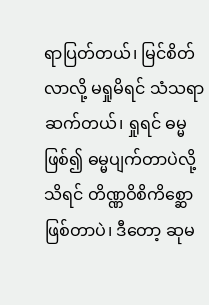ရာပြတ်တယ်၊ မြင်စိတ်လာလို့ မရှုမိရင် သံသရာဆက်တယ်၊ ရှုရင် ဓမ္မဖြစ်၍ ဓမ္မပျက်တာပဲလို့ သိရင် တိဏ္ဏဝိစိကိစ္ဆော ဖြစ်တာပဲ၊ ဒီတော့ ဆုမ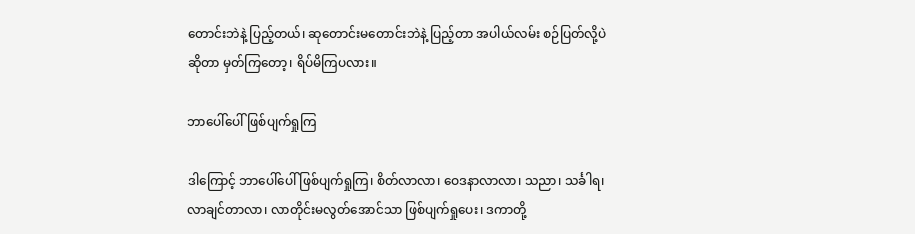တောင်းဘဲနဲ့ ပြည့်တယ်၊ ဆုတောင်းမတောင်းဘဲနဲ့ ပြည့်တာ အပါယ်လမ်း စဉ်ပြတ်လို့ပဲဆိုတာ မှတ်ကြတော့၊ ရိပ်မိကြပလား။

ဘာပေါ်ပေါ် ဖြစ်ပျက်ရှုကြ

ဒါကြောင့် ဘာပေါ်ပေါ် ဖြစ်ပျက်ရှုကြ၊ စိတ်လာလာ၊ ဝေဒနာလာလာ၊ သညာ၊ သင်္ခါရ၊ လာချင်တာလာ၊ လာတိုင်းမလွတ်အောင်သာ ဖြစ်ပျက်ရှုပေး၊ ဒကာတို့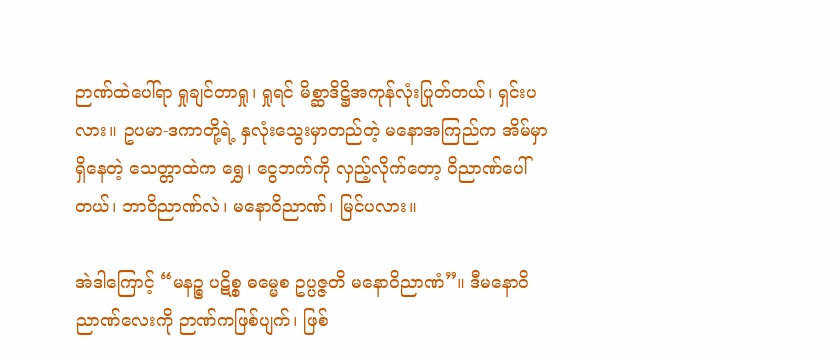ဉာဏ်ထဲပေါ်ရာ ရှုချင်တာရှု၊ ရှုရင် မိစ္ဆာဒိဋ္ဌိအကုန်လုံးပြုတ်တယ်၊ ရှင်းပလား။ ဥပမာ-ဒကာတို့ရဲ့ နှလုံးသွေးမှာတည်တဲ့ မနောအကြည်က အိမ်မှာရှိနေတဲ့ သေတ္တာထဲက ရွှေ၊ ငွေဘက်ကို လှည့်လိုက်တော့ ဝိညာဏ်ပေါ်တယ်၊ ဘာဝိညာဏ်လဲ၊ မနောဝိညာဏ်၊ မြင်ပလား။

အဲဒါကြောင့် “မနဉ္စ ပဋိစ္စ ဓမ္မေစ ဥပ္ပဇ္ဇတိ မနောဝိညာဏံ”။ ဒီမနောဝိညာဏ်လေးကို ဉာဏ်ကဖြစ်ပျက်၊ ဖြစ်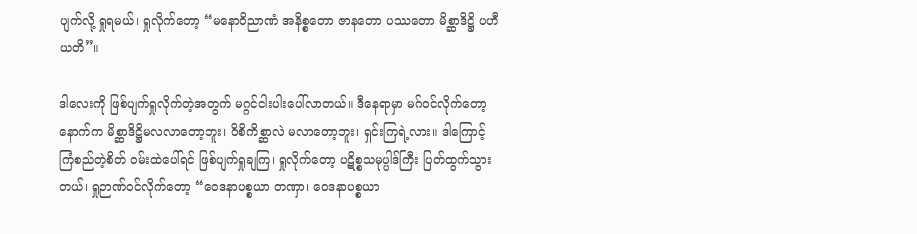ပျက်လို့ ရှုရမယ်၊ ရှုလိုက်တော့ “မနောဝိညာဏံ အနိစ္စတော ဇာနတော ပဿတော မိစ္ဆာဒိဋ္ဌိ ပဟီယတိ”။

ဒါလေးကို ဖြစ်ပျက်ရှုလိုက်တဲ့အတွက် မဂ္ဂင်ငါးပါးပေါ်လာတယ်။ ဒီနေရာမှာ မဂ်ဝင်လိုက်တော့ နောက်က မိစ္ဆာဒိဋ္ဌိမလလာတော့ဘူး၊ ဝိစိကိစ္ဆာလဲ မလာတော့ဘူး၊ ရှင်းကြရဲ့လား။ ဒါကြောင့် ကြံစည်တဲ့စိတ် ဝမ်းထဲပေါ်ရင် ဖြစ်ပျက်ရှုချကြ၊ ရှုလိုက်တော့ ပဋိစ္စသမုပ္ပါဒ်ကြီး ပြတ်ထွက်သွားတယ်၊ ရှုဉာဏ်ဝင်လိုက်တော့ “ဝေဒနာပစ္စယာ တဏှာ၊ ဝေဒနာပစ္စယာ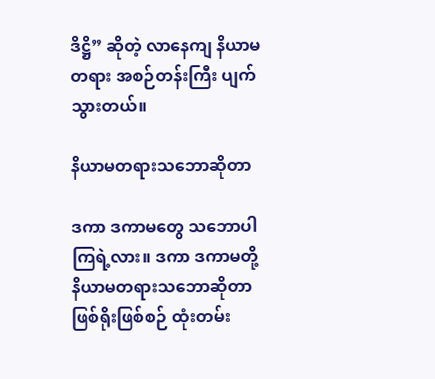ဒိဋ္ဌိ” ဆိုတဲ့ လာနေကျ နိယာမတရား အစဉ်တန်းကြီး ပျက်သွားတယ်။

နိယာမတရားသဘောဆိုတာ

ဒကာ ဒကာမတွေ သဘောပါကြရဲ့လား။ ဒကာ ဒကာမတို့ နိယာမတရားသဘောဆိုတာ ဖြစ်ရိုးဖြစ်စဉ် ထုံးတမ်း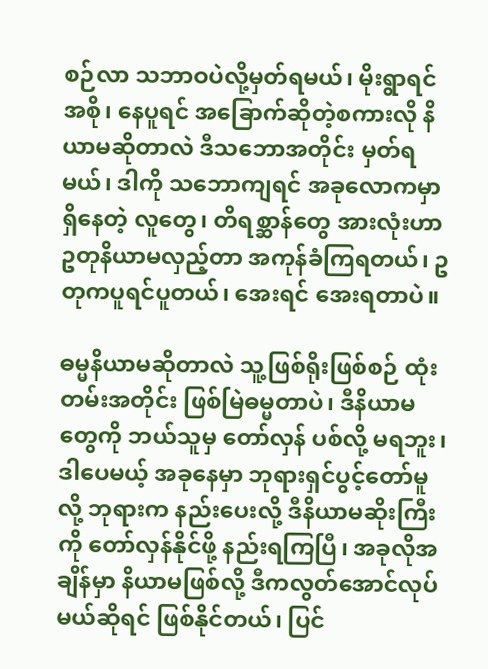စဉ်လာ သဘာဝပဲလို့မှတ်ရမယ်၊ မိုးရွာရင်အစို၊ နေပူရင် အခြောက်ဆိုတဲ့စကားလို နိယာမဆိုတာလဲ ဒီသဘောအတိုင်း မှတ်ရမယ်၊ ဒါကို သဘောကျရင် အခုလောကမှာရှိနေတဲ့ လူတွေ၊ တိရစ္ဆာန်တွေ အားလုံးဟာ ဥတုနိယာမလှည့်တာ အကုန်ခံကြရတယ်၊ ဥတုကပူရင်ပူတယ်၊ အေးရင် အေးရတာပဲ။

ဓမ္မနိယာမဆိုတာလဲ သူ့ဖြစ်ရိုးဖြစ်စဉ် ထုံးတမ်းအတိုင်း ဖြစ်မြဲဓမ္မတာပဲ၊ ဒီနိယာမတွေကို ဘယ်သူမှ တော်လှန် ပစ်လို့ မရဘူး၊ ဒါပေမယ့် အခုနေမှာ ဘုရားရှင်ပွင့်တော်မူလို့ ဘုရားက နည်းပေးလို့ ဒီနိယာမဆိုးကြီးကို တော်လှန်နိုင်ဖို့ နည်းရကြပြီ၊ အခုလိုအချိန်မှာ နိယာမဖြစ်လို့ ဒီကလွတ်အောင်လုပ်မယ်ဆိုရင် ဖြစ်နိုင်တယ်၊ ပြင်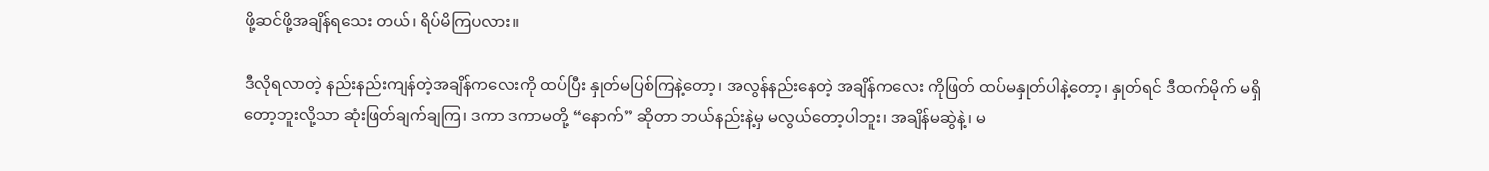ဖို့ဆင်ဖို့အချိန်ရသေး တယ်၊ ရိပ်မိကြပလား။

ဒီလိုရလာတဲ့ နည်းနည်းကျန်တဲ့အချိန်ကလေးကို ထပ်ပြီး နှုတ်မပြစ်ကြနဲ့တော့၊ အလွန်နည်းနေတဲ့ အချိန်ကလေး ကိုဖြတ် ထပ်မနှုတ်ပါနဲ့တော့၊ နှုတ်ရင် ဒီထက်မိုက် မရှိတော့ဘူးလို့သာ ဆုံးဖြတ်ချက်ချကြ၊ ဒကာ ဒကာမတို့ “နောက်” ဆိုတာ ဘယ်နည်းနဲ့မှ မလွယ်တော့ပါဘူး၊ အချိန်မဆွဲနဲ့၊ မ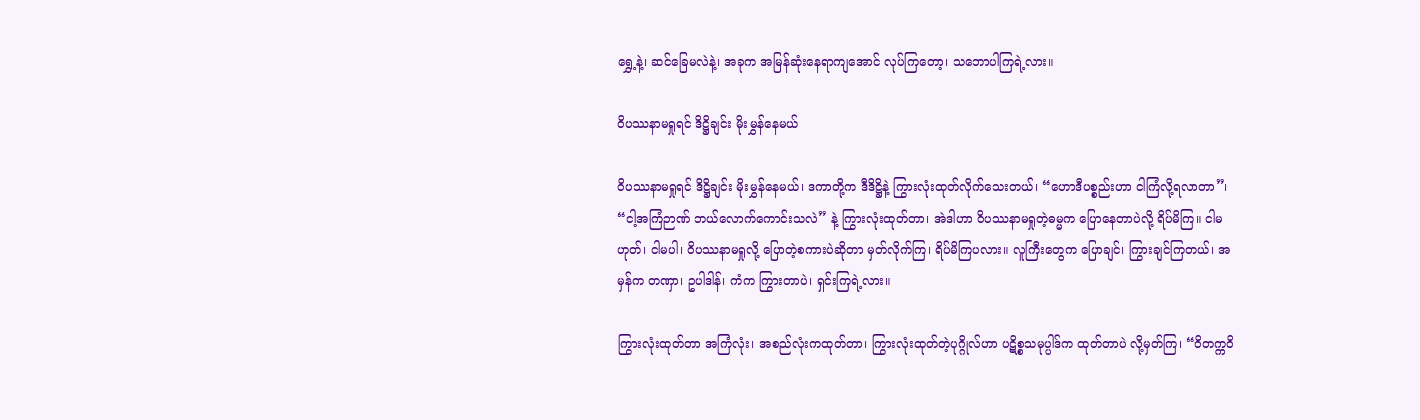ရွှေ့နဲ့၊ ဆင်ခြေမလဲနဲ့၊ အခုက အမြန်ဆုံးနေရာကျအောင် လုပ်ကြတော့၊ သဘောပါကြရဲ့လား။

ဝိပဿနာမရှုရင် ဒိဋ္ဌိချင်း မိုးမွှန်နေမယ်

ဝိပဿနာမရှုရင် ဒိဋ္ဌိချင်း မိုးမွှန်နေမယ်၊ ဒကာတို့က ဒီဒိဋ္ဌိနဲ့ ကြွားလုံးထုတ်လိုက်သေးတယ်၊ “ဟောဒီပစ္စည်းဟာ ငါကြံလို့ရလာတာ”၊ “ငါ့အကြံဉာဏ် ဘယ်လောက်ကောင်းသလဲ” နဲ့ ကြွားလုံးထုတ်တာ၊ အဲဒါဟာ ဝိပဿနာမရှုတဲ့ဓမ္မက ပြောနေတာပဲလို့ ရိပ်မိကြ။ ငါမဟုတ်၊ ငါမပါ၊ ဝိပဿနာမရှုလို့ ပြောတဲ့စကားပဲဆိုတာ မှတ်လိုက်ကြ၊ ရိပ်မိကြပလား။ လူကြီးတွေက ပြောချင်၊ ကြွားချင်ကြတယ်၊ အမှန်က တဏှာ၊ ဥပါဒါန်၊ ကံက ကြွားတာပဲ၊ ရှင်းကြရဲ့လား။

ကြွားလုံးထုတ်တာ အကြံလုံး၊ အစည်လုံးကထုတ်တာ၊ ကြွားလုံးထုတ်တဲ့ပုဂ္ဂိုလ်ဟာ ပဋိစ္စသမုပ္ပါဒ်က ထုတ်တာပဲ လို့မှတ်ကြ၊ “ဝိတက္ကဝိ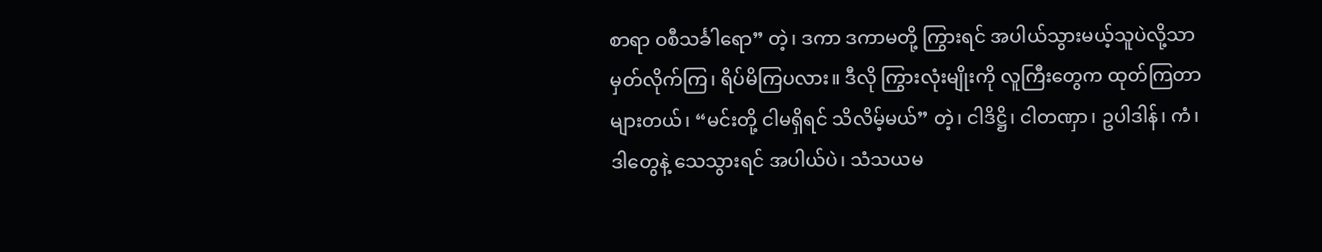စာရာ ဝစီသင်္ခါရော” တဲ့၊ ဒကာ ဒကာမတို့ ကြွားရင် အပါယ်သွားမယ့်သူပဲလို့သာ မှတ်လိုက်ကြ၊ ရိပ်မိကြပလား။ ဒီလို ကြွားလုံးမျိုးကို လူကြီးတွေက ထုတ်ကြတာများတယ်၊ “မင်းတို့ ငါမရှိရင် သိလိမ့်မယ်” တဲ့၊ ငါဒိဋ္ဌိ၊ ငါတဏှာ၊ ဥပါဒါန်၊ ကံ၊ ဒါတွေနဲ့ သေသွားရင် အပါယ်ပဲ၊ သံသယမ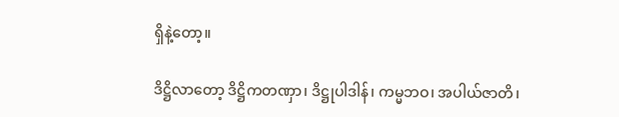ရှိနဲ့တော့။

ဒိဋ္ဌိလာတော့ ဒိဋ္ဌိကတဏှာ၊ ဒိဋ္ဌုပါဒါန်၊ ကမ္မဘဝ၊ အပါယ်ဇာတိ၊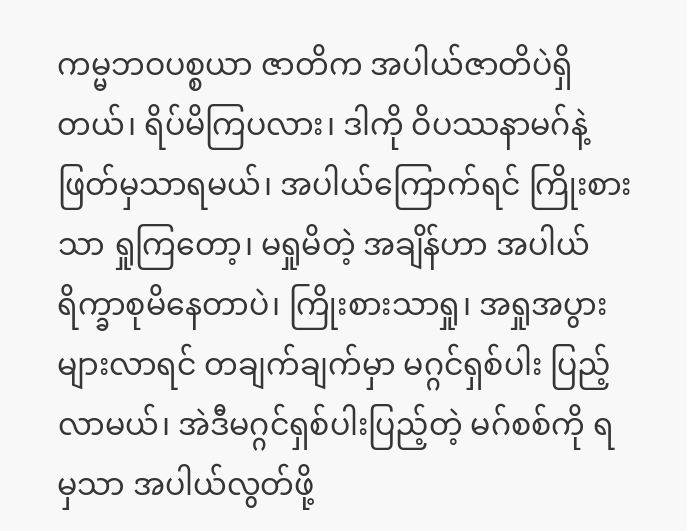ကမ္မဘဝပစ္စယာ ဇာတိက အပါယ်ဇာတိပဲရှိ တယ်၊ ရိပ်မိကြပလား၊ ဒါကို ဝိပဿနာမဂ်နဲ့ ဖြတ်မှသာရမယ်၊ အပါယ်ကြောက်ရင် ကြိုးစားသာ ရှုကြတော့၊ မရှုမိတဲ့ အချိန်ဟာ အပါယ်ရိက္ခာစုမိနေတာပဲ၊ ကြိုးစားသာရှု၊ အရှုအပွားများလာရင် တချက်ချက်မှာ မဂ္ဂင်ရှစ်ပါး ပြည့်လာမယ်၊ အဲဒီမဂ္ဂင်ရှစ်ပါးပြည့်တဲ့ မဂ်စစ်ကို ရမှသာ အပါယ်လွတ်ဖို့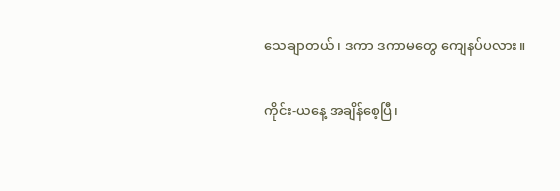သေချာတယ်၊ ဒကာ ဒကာမတွေ ကျေနပ်ပလား။

ကိုင်း-ယနေ့ အချိန်စေ့ပြီ၊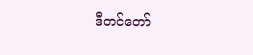ဒီတင်တော်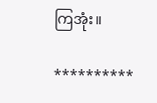ကြအုံး။

**********